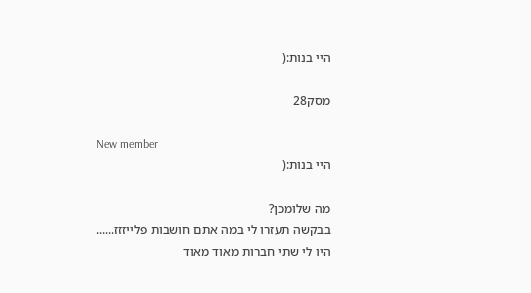היי בנות:(

מסק28

New member
היי בנות:(

מה שלומכן?
בבקשה תעזרו לי במה אתם חושבות פלייזזז......
היו לי שתי חברות מאוד מאוד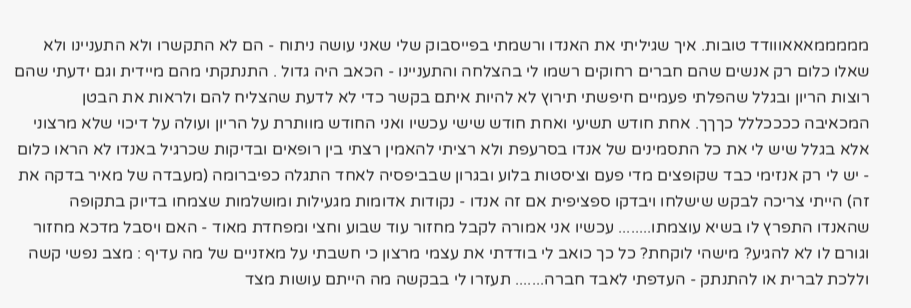מממממאאאווודד טובות. איך שגיליתי את האנדו ורשמתי בפייסבוק שלי שאני עושה ניתוח - הם לא התקשרו ולא התעניינו ולא שאלו כלום רק אנשים שהם חברים רחוקים רשמו לי בהצלחה והתעניינו - הכאב היה גדול . התנתקתי מהם מיידית וגם ידעתי שהם רוצות הריון ובגלל שהפלתי פעמיים חיפשתי תירוץ לא להיות איתם בקשר כדי לא לדעת שהצליח להם ולראות את הבטן המכאיבה ככככללל כךךך. אחת חודש תשיעי ואחת חודש שישי עכשיו ואני החודש מוותרת על הריון ועולה על דיכוי שלא מרצוני אלא בגלל שיש לי את כל התסמינים של אנדו בסרעפת ולא רציתי להאמין רצתי בין רופאים ובדיקות שכרגיל באנדו לא הראו כלום - יש לי רק אנזימי כבד שקופצים מדי פעם וציסטות בלוע ובגרון שבביפסיה לאחד התגלה כפיברומה (מעבדה של מאיר בדקה את זה) הייתי צריכה לבקש שישלחו ויבדקו ספציפית אם זה אנדו - נקודות אדומות מגעילות ומושלמות שצמחו בדיוק בתקופה שהאנדו התפרץ לו בשיא עוצמתו........ עכשיו אני אמורה לקבל מחזור עוד שבוע וחצי ומפחדת מאוד - האם ויסבל מדכא מחזור וגורם לו לא להגיע? מישהי לוקחת? כל כך כואב לי בודדתי את עצמי מרצון כי חשבתי על מאזניים של מה עדיף : מצב נפשי קשה וללכת לברית או להתנתק - העדפתי לאבד חברה....... תעזרו לי בבקשה מה הייתם עושות מצד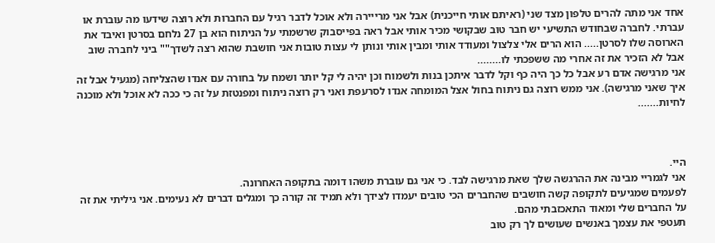אחד אני מתה להרים טלפון מצד שני (ראיתם אותי חייכנית) אבל אני מרייירה ולא אוכל לדבר רגיל עם החברות ולא רוצה שידעו מה עוברת או עברתי. לחברה שבחודש התשיעי יש חבר טוב שבקושי מכיר אותי אבל ראה בפייסבוק שרשמתי על הניתוח הוא בן 27 נלחם בסרטן ואיבד את הארוסה שלו לסרטן..... הוא הרים אלי צלצול ומעודד אותי ומבין אותי ונותן לי עצות טובות אני חושבת שהוא רצה לשדך"" ביני לחברה שוב אבל לא הזכיר את זה אחרי מה ששפכתי לו........
אני מרגישה אדם רע אבל כל כך היה כף וקל לדבר איתכן בנות ולשמוח וכן יהיה לי קל יותר ושמח על בחורה עם אנדו שהצליחה (מגעיל אבל זה איך שאני מרגישה). אני ממש רוצה גם ניתוח בחול אצל המומחה אנדו לסרעפת ואני רק רוצה ניתוח ומפנטזת על זה כי ככה לא אוכל ולא מוכנה לחיות.......



היי.
אני לגמריי מבינה את ההרגשה שלך שאת מרגישה לבד. כי אני גם עוברת משהו דומה בתקופה האחרונה.
לפעמים שמגיעים לתקופה קשה חושבים שהחברים הכי טובים יעמדו לצידך ולא תמיד זה קורה כך ומגלים דברים לא נעימים. אני גיליתי את זה על החברים שלי ומאוד התאכזבתי מהם.
תעטפי את עצמך באנשים שעושים לך רק טוב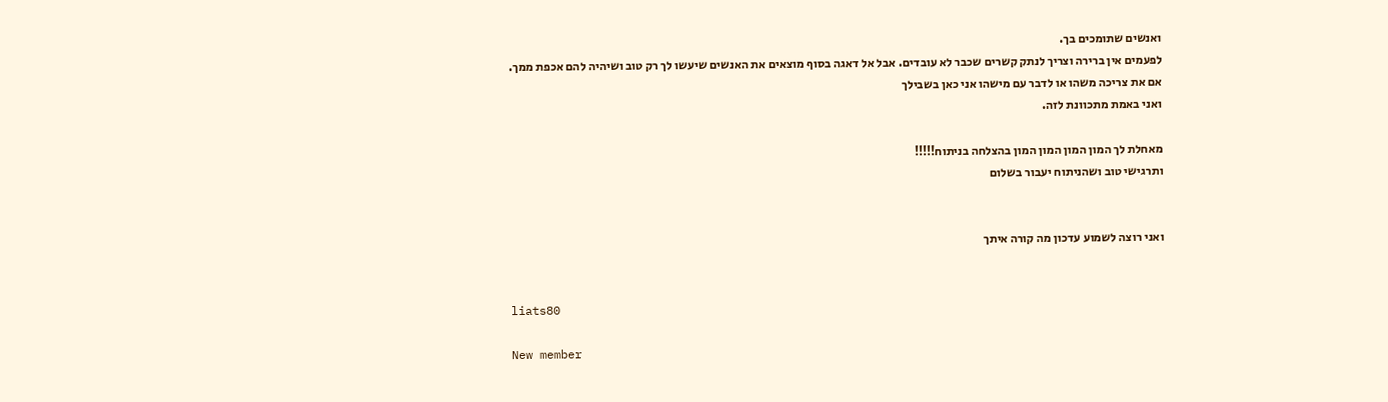ואנשים שתומכים בך.
לפעמים אין ברירה וצריך לנתק קשרים שכבר לא עובדים. אבל אל דאגה בסוף מוצאים את האנשים שיעשו לך רק טוב ושיהיה להם אכפת ממך.
אם את צריכה משהו או לדבר עם מישהו אני כאן בשבילך
ואני באמת מתכוונת לזה.

מאחלת לך המון המון המון המון בהצלחה בניתוח!!!!!
ותרגישי טוב ושהניתוח יעבור בשלום


ואני רוצה לשמוע עדכון מה קורה איתך


liats80

New member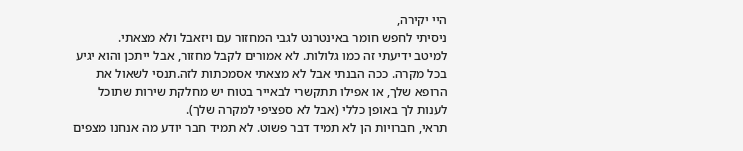היי יקירה,
ניסיתי לחפש חומר באינטרנט לגבי המחזור עם ויזאבל ולא מצאתי.
למיטב ידיעתי זה כמו גלולות. לא אמורים לקבל מחזור, אבל ייתכן והוא יגיע בכל מקרה. ככה הבנתי אבל לא מצאתי אסמכתות לזה.תנסי לשאול את הרופא שלך, או אפילו תתקשרי לבאייר בטוח יש מחלקת שירות שתוכל לענות לך באופן כללי (אבל לא ספציפי למקרה שלך).
תראי, חברויות הן לא תמיד דבר פשוט. לא תמיד חבר יודע מה אנחנו מצפים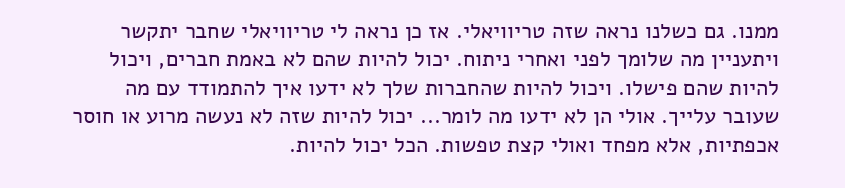ממנו. גם כשלנו נראה שזה טריוויאלי. אז כן נראה לי טריוויאלי שחבר יתקשר ויתעניין מה שלומך לפני ואחרי ניתוח. יכול להיות שהם לא באמת חברים, ויכול להיות שהם פישלו. ויכול להיות שהחברות שלך לא ידעו איך להתמודד עם מה שעובר עלייך. אולי הן לא ידעו מה לומר... יכול להיות שזה לא נעשה מרוע או חוסר אכפתיות, אלא מפחד ואולי קצת טפשות. הכל יכול להיות.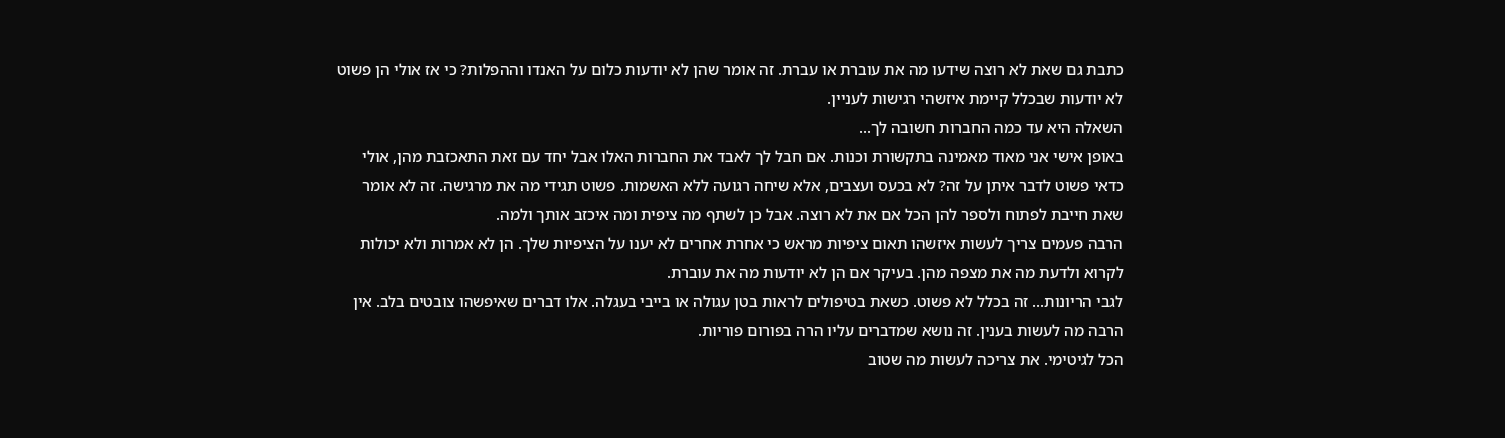כתבת גם שאת לא רוצה שידעו מה את עוברת או עברת. זה אומר שהן לא יודעות כלום על האנדו וההפלות? כי אז אולי הן פשוט לא יודעות שבכלל קיימת איזשהי רגישות לעניין.
השאלה היא עד כמה החברות חשובה לך...
באופן אישי אני מאוד מאמינה בתקשורת וכנות. אם חבל לך לאבד את החברות האלו אבל יחד עם זאת התאכזבת מהן, אולי כדאי פשוט לדבר איתן על זה? לא בכעס ועצבים, אלא שיחה רגועה ללא האשמות. פשוט תגידי מה את מרגישה. זה לא אומר שאת חייבת לפתוח ולספר להן הכל אם את לא רוצה. אבל כן לשתף מה ציפית ומה איכזב אותך ולמה.
הרבה פעמים צריך לעשות איזשהו תאום ציפיות מראש כי אחרת אחרים לא יענו על הציפיות שלך. הן לא אמרות ולא יכולות לקרוא ולדעת מה את מצפה מהן. בעיקר אם הן לא יודעות מה את עוברת.
לגבי הריונות... זה בכלל לא פשוט. כשאת בטיפולים לראות בטן עגולה או בייבי בעגלה. אלו דברים שאיפשהו צובטים בלב. אין הרבה מה לעשות בענין. זה נושא שמדברים עליו הרה בפורום פוריות.
הכל לגיטימי. את צריכה לעשות מה שטוב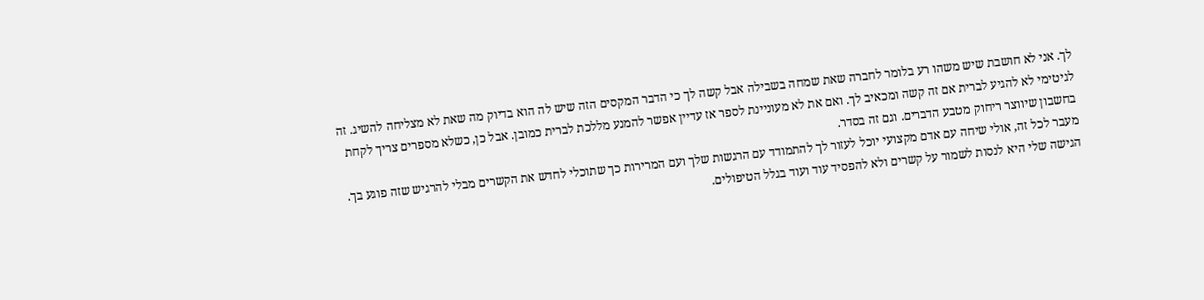לך. אני לא חושבת שיש משהו רע בלומר לחברה שאת שמחה בשבילה אבל קשה לך כי הדבר המקסים הזה שיש לה הוא בדיוק מה שאת לא מצליחה להשיג. זה לגיטימי לא להגיע לברית אם זה קשה ומכאיב לך. ואם את לא מעוניינת לספר אז עדיין אפשר להמנע מללכת לברית כמובן. אבל כן, כשלא מספרים צריך לקחת בחשבון שיווצר ריחוק מטבע הדברים. וגם זה בסדר.
מעבר לכל זה, אולי שיחה עם אדם מקצועי יוכל לעזור לך להתמודד עם הרגשות שלך ועם המרירות כך שתוכלי לחדש את הקשרים מבלי להרגיש שזה פוגע בך.
הגישה שלי היא לנסות לשמור על קשרים ולא להפסיד עוד ועוד בגלל הטיפולים.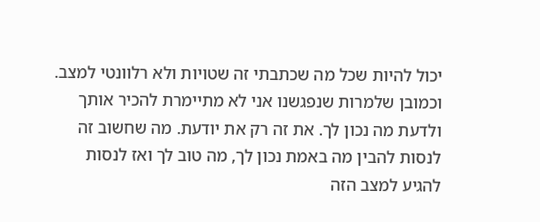יכול להיות שכל מה שכתבתי זה שטויות ולא רלוונטי למצב. וכמובן שלמרות שנפגשנו אני לא מתיימרת להכיר אותך ולדעת מה נכון לך. את זה רק את יודעת. מה שחשוב זה לנסות להבין מה באמת נכון לך, מה טוב לך ואז לנסות להגיע למצב הזה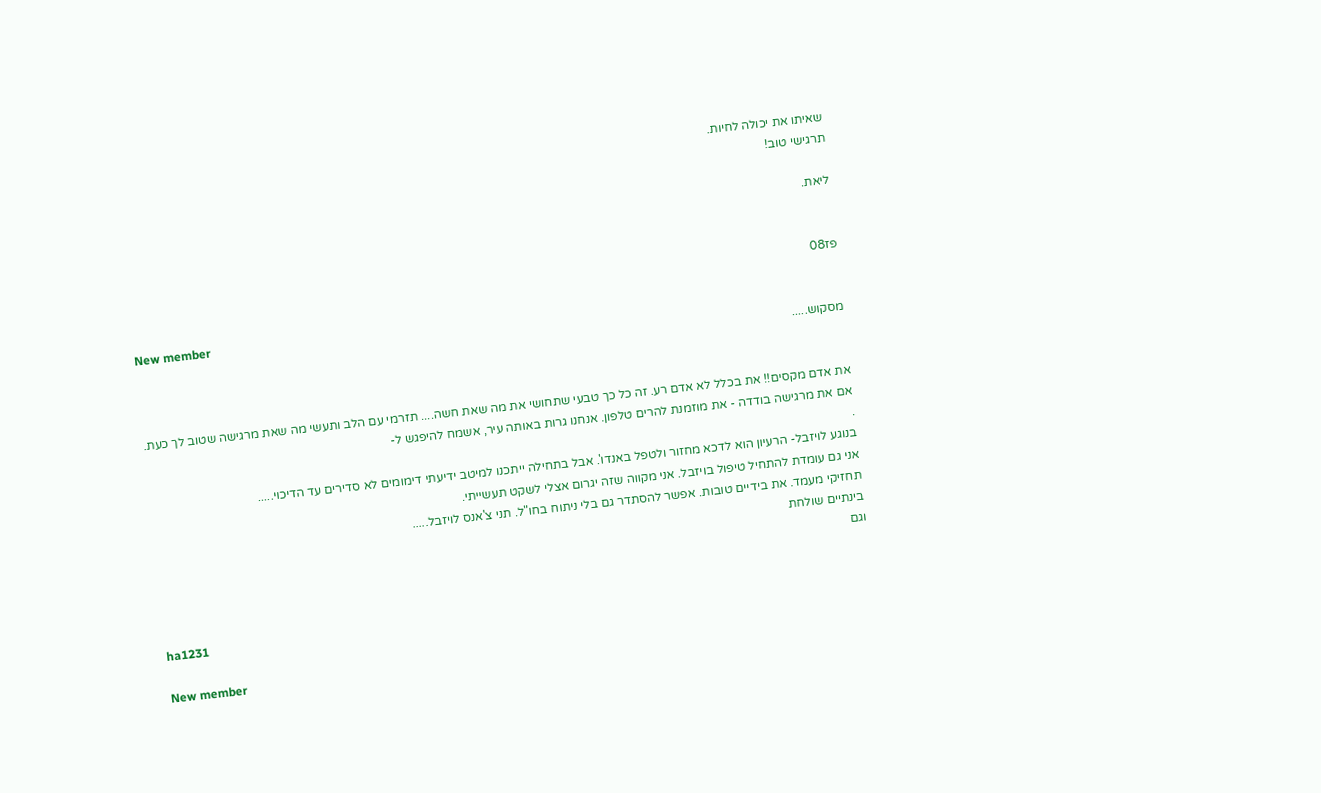שאיתו את יכולה לחיות.
תרגישי טוב!

ליאת.


פז08

New member
מסקוש.....


את אדם מקסים!! את בכלל לא אדם רע. זה כל כך טבעי שתחושי את מה שאת חשה.... תזרמי עם הלב ותעשי מה שאת מרגישה שטוב לך כעת.
אם את מרגישה בודדה - את מוזמנת להרים טלפון. אנחנו גרות באותה עיר, אשמח להיפגש ל-
.
בנוגע לויזבל- הרעיון הוא לדכא מחזור ולטפל באנדו'. אבל בתחילה ייתכנו למיטב ידיעתי דימומים לא סדירים עד הדיכוי.....
אני גם עומדת להתחיל טיפול בויזבל. אני מקווה שזה יגרום אצלי לשקט תעשייתי.
תחזיקי מעמד. את בידיים טובות. אפשר להסתדר גם בלי ניתוח בחו"ל. תני צ'אנס לויזבל.....
בינתיים שולחת
וגם


ha1231

New member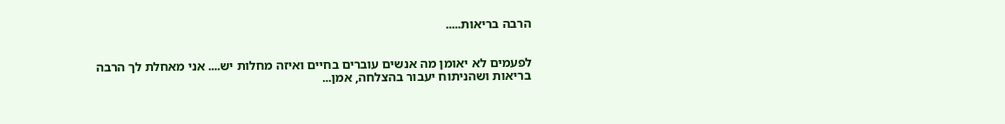הרבה בריאות.....


לפעמים לא יאומן מה אנשים עוברים בחיים ואיזה מחלות יש.... אני מאחלת לך הרבה בריאות ושהניתוח יעבור בהצלחה, אמן...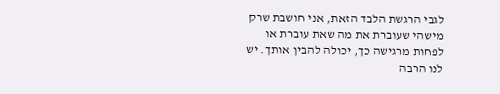לגבי הרגשת הלבד הזאת, אני חושבת שרק מישהי שעוברת את מה שאת עוברת או לפחות מרגישה כך, יכולה להבין אותך. יש לנו הרבה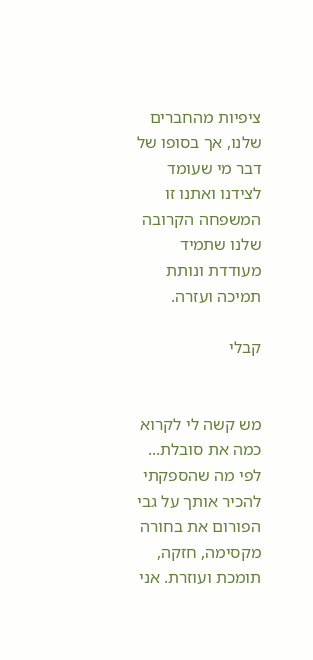ציפיות מהחברים שלנו, אך בסופו של דבר מי שעומד לצידנו ואתנו זו המשפחה הקרובה שלנו שתמיד מעודדת ונותת תמיכה ועזרה.

קבלי


מש קשה לי לקרוא כמה את סובלת... לפי מה שהספקתי להכיר אותך על גבי הפורום את בחורה מקסימה, חזקה, תומכת ועוזרת. אני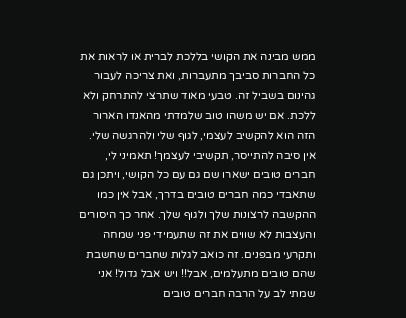ממש מבינה את הקושי בללכת לברית או לראות את כל החברות סביבך מתעברות, ואת צריכה לעבור גהינום בשביל זה. טבעי מאוד שתרצי להתרחק ולא ללכת. אם יש משהו טוב שלמדתי מהאנדו הארור הזה הוא להקשיב לעצמי, לגוף שלי ולהרגשה שלי. אין סיבה להתייסר, תקשיבי לעצמך! תאמיני לי, חברים טובים ישארו שם גם עם כל הקושי, ויתכן גם שתאבדי כמה חברים טובים בדרך, אבל אין כמו ההקשבה לרצונות שלך ולגוף שלך. אחר כך היסורים והעצבות לא שווים את זה שתעמידי פני שמחה ותקרעי מבפנים. זה כואב לגלות שחברים שחשבת שהם טובים מתעלמים, אבל!! ויש אבל גדול! אני שמתי לב על הרבה חברים טובים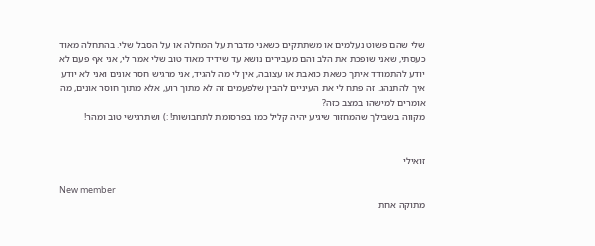שלי שהם פשוט נעלמים או משתתקים כשאני מדברת על המחלה או על הסבל שלי. בהתחלה מאוד כעסתי, שאני שופכת את הלב והם מעבירים נושא עד שידיד מאוד טוב שלי אמר לי, אני אף פעם לא יודע להתמודד איתך כשאת כואבת או עצובה, אין לי מה להגיד, אני מרגיש חסר אונים ואני לא יודע איך להתנהג. זה פתח לי את העיניים להבין שלפעמים זה לא מתוך רוע, אלא מתוך חוסר אונים, מה אומרים למישהו במצב כזה?
מקווה בשבילך שהמחזור שיגיע יהיה קליל כמו בפרסומת לתחבושות! :) ושתרגישי טוב ומהר!


זואילי

New member
מתוקה אחת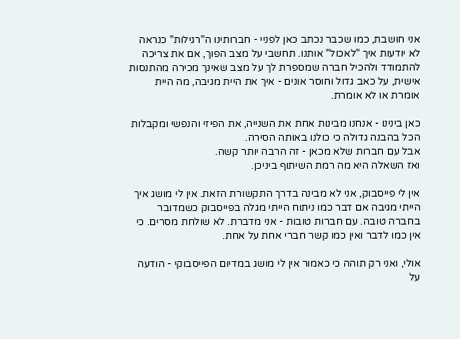אני חושבת, כמו שכבר נכתב כאן לפניי - חברותינו ה"רגילות" כנראה לא יודעות איך "לאכול" אותנו. תחשבי על מצב הפוך, אם את צריכה להתמודד ולהכיל חברה שמספרת לך על מצב שאינך מכירה מהתנסות אישית, על כאב גדול וחוסר אונים - איך את היית מגיבה, מה היית אומרת או לא אומרת.

כאן בינינו - אנחנו מבינות אחת את השנייה, את הפיזי והנפשי ומקבלות הכל בהבנה גדולה כי כולנו באותה הסירה.
אבל עם חברות שלא מכאן - זה הרבה יותר קשה.
ואז השאלה היא מה רמת השיתוף ביניכן.

אין לי פייסבוק, אני לא מבינה בדרך התקשורת הזאת. אין לי מושג איך הייתי מגיבה אם דבר כמו ניתוח הייתי מגלה בפייסבוק כשמדובר בחברה טובה. עם חברות טובות - אני מדברת. לא שולחת מסרים. כי אין כמו לדבר ואין כמו קשר חברי אחת על אחת.

אולי, ואני רק תוהה כי כאמור אין לי מושג במדיום הפייסבוקי - הודעה על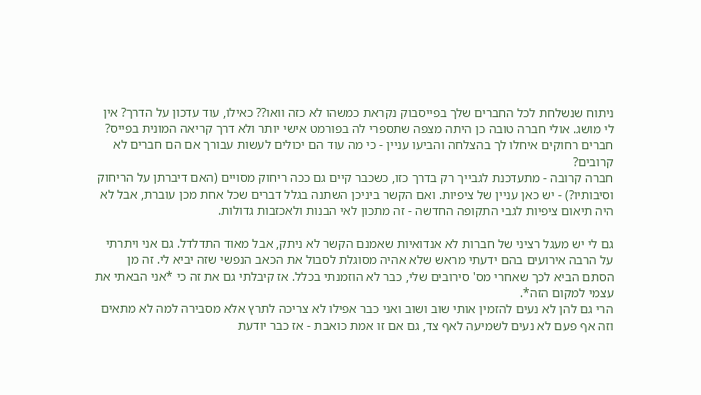ניתוח שנשלחת לכל החברים שלך בפייסבוק נקראת כמשהו לא כזה וואו?? כאילו, עוד עדכון על הדרך? אין לי מושג. אולי חברה טובה כן היתה מצפה שתספרי לה בפורמט אישי יותר ולא דרך קריאה המונית בפייס?
חברים רחוקים איחלו לך בהצלחה והביעו עניין - כי מה עוד הם יכולים לעשות עבורך אם הם חברים לא קרובים?
חברה קרובה - מתעדכנת לגבייך רק בדרך כזו, כשכבר קיים גם ככה ריחוק מסויים (האם דיברתן על הריחוק וסיבותיו?) - יש כאן עניין של ציפיות. ואם הקשר ביניכן השתנה בגלל דברים שכל אחת מכן עוברת, אבל לא היה תיאום ציפיות לגבי התקופה החדשה - זה מתכון לאי הבנות ולאכזבות גדולות.

גם לי יש מעגל רציני של חברות לא אנדואיות שאמנם הקשר לא ניתק, אבל מאוד התדלדל. גם אני ויתרתי על הרבה אירועים בהם ידעתי מראש שלא אהיה מסוגלת לסבול את הכאב הנפשי שזה יביא לי. זה מן הסתם הביא לכך שאחרי מס' סירובים שלי, כבר לא הוזמנתי בכלל. אז קיבלתי גם את זה כי *אני הבאתי את עצמי למקום הזה*.
הרי גם להן לא נעים להזמין אותי שוב ושוב ואני כבר אפילו לא צריכה לתרץ אלא מסבירה למה לא מתאים וזה אף פעם לא נעים לשמיעה לאף צד, גם אם זו אמת כואבת - אז כבר יודעת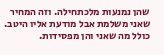שהן נמנעות מלכתחילה. וזה המחיר שאני משלמת אבל מודעת אליו היטב. כולל מה שאני והן מפסידות.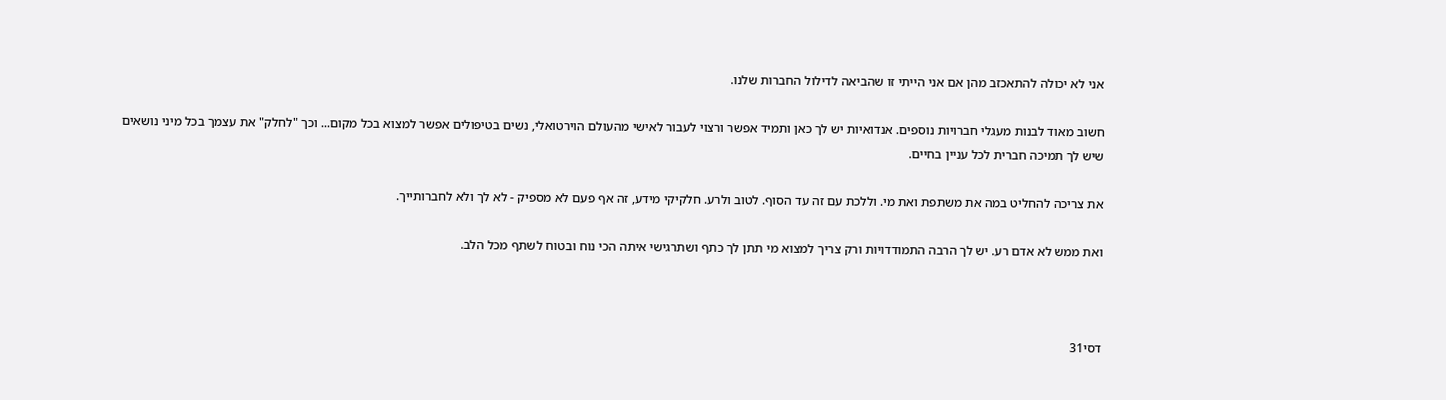אני לא יכולה להתאכזב מהן אם אני הייתי זו שהביאה לדילול החברות שלנו.

חשוב מאוד לבנות מעגלי חברויות נוספים. אנדואיות יש לך כאן ותמיד אפשר ורצוי לעבור לאישי מהעולם הוירטואלי, נשים בטיפולים אפשר למצוא בכל מקום... וכך "לחלק" את עצמך בכל מיני נושאים שיש לך תמיכה חברית לכל עניין בחיים.

את צריכה להחליט במה את משתפת ואת מי. וללכת עם זה עד הסוף. לטוב ולרע. חלקיקי מידע, זה אף פעם לא מספיק - לא לך ולא לחברותייך.

ואת ממש לא אדם רע. יש לך הרבה התמודדויות ורק צריך למצוא מי תתן לך כתף ושתרגישי איתה הכי נוח ובטוח לשתף מכל הלב.



דסי31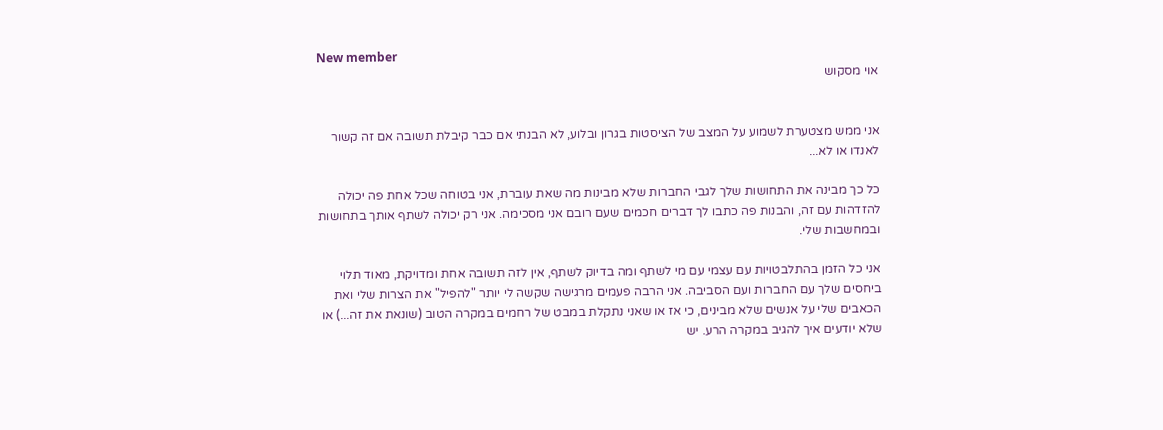New member
אוי מסקוש


אני ממש מצטערת לשמוע על המצב של הציסטות בגרון ובלוע, לא הבנתי אם כבר קיבלת תשובה אם זה קשור לאנדו או לא...

כל כך מבינה את התחושות שלך לגבי החברות שלא מבינות מה שאת עוברת, אני בטוחה שכל אחת פה יכולה להזדהות עם זה, והבנות פה כתבו לך דברים חכמים שעם רובם אני מסכימה. אני רק יכולה לשתף אותך בתחושות ובמחשבות שלי.

אני כל הזמן בהתלבטויות עם עצמי עם מי לשתף ומה בדיוק לשתף, אין לזה תשובה אחת ומדויקת, מאוד תלוי ביחסים שלך עם החברות ועם הסביבה. אני הרבה פעמים מרגישה שקשה לי יותר "להפיל" את הצרות שלי ואת הכאבים שלי על אנשים שלא מבינים, כי אז או שאני נתקלת במבט של רחמים במקרה הטוב (שונאת את זה...) או שלא יודעים איך להגיב במקרה הרע. יש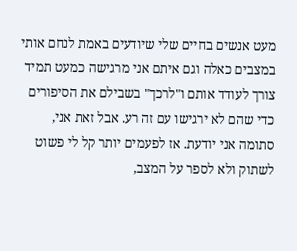מעט אנשים בחיים שלי שיודעים באמת לנחם אותי במצבים כאלה וגם איתם אני מרגישה כמעט תמיד צורך לעודד אותם ו"לרכך" בשבילם את הסיפורים כדי שהם לא ירגישו עם זה רע. אבל זאת אני, סתומה אני יודעת. אז לפעמים יותר קל לי פשוט לשתוק ולא לספר על המצב,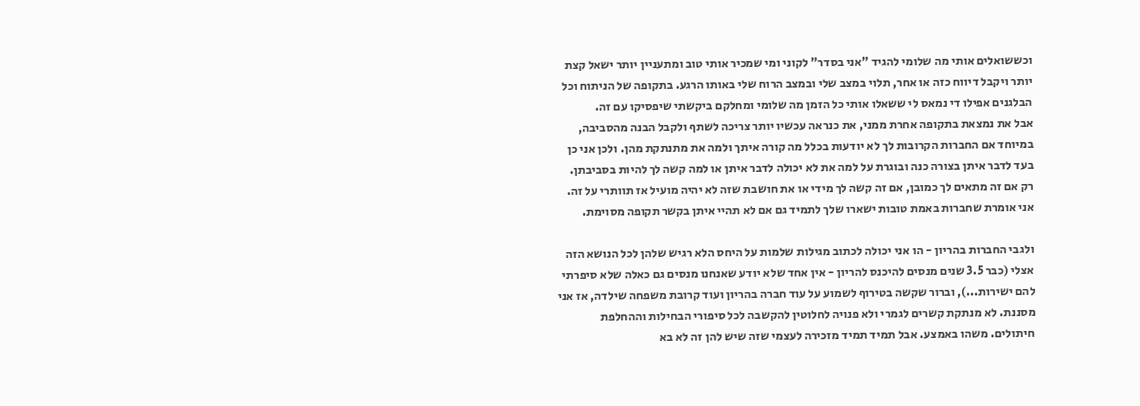וכששואלים אותי מה שלומי להגיד "אני בסדר" לקוני ומי שמכיר אותי טוב ומתעניין יותר ישאל קצת יותר ויקבל דיווח כזה או אחר, תלוי במצב שלי ובמצב הרוח שלי באותו הרגע. בתקופה של הניתוח וכל הבלגנים אפילו די נמאס לי ששאלו אותי כל הזמן מה שלומי ומחלקם ביקשתי שיפסיקו עם זה.
אבל את נמצאת בתקופה אחרת ממני, את כנראה עכשיו יותר צריכה לשתף ולקבל הבנה מהסביבה, במיוחד אם החברות הקרובות לך לא יודעות בכלל מה קורה איתך ולמה את מתנתקת מהן. ולכן אני כן בעד לדבר איתן בצורה כנה ובוגרת על למה את לא יכולה לדבר איתן או למה קשה לך להיות בסביבתן. רק אם זה מתאים לך כמובן, אם זה קשה לך מידי או את חושבת שזה לא יהיה מועיל אז תוותרי על זה. אני אומרת שחברות באמת טובות ישארו שלך לתמיד גם אם לא תהיי איתן בקשר תקופה מסוימת.

ולגבי החברות בהריון - הו אני יכולה לכתוב מגילות שלמות על היחס הלא רגיש שלהן לכל הנושא הזה אצלי (כבר 3.5 שנים מנסים להיכנס להריון - אין אחד שלא יודע שאנחנו מנסים גם כאלה שלא סיפרתי להם ישירות...), וברור שקשה בטירוף לשמוע על עוד חברה בהריון ועוד קרובת משפחה שילדה, אז אני מסננת. לא מנתקת קשרים לגמרי ולא פנויה לחלוטין להקשבה לכל סיפורי הבחילות וההחלפת חיתולים. משהו באמצע. אבל תמיד תמיד מזכירה לעצמי שזה שיש להן זה לא בא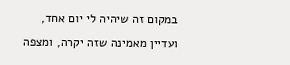במקום זה שיהיה לי יום אחד, ועדיין מאמינה שזה יקרה, ומצפה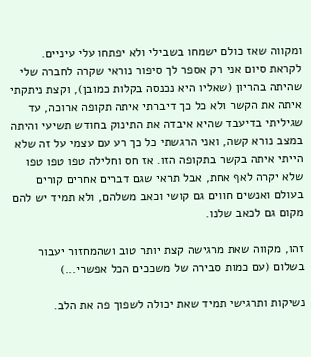ומקווה שאז כולם ישמחו בשבילי ולא יפתחו עלי עיניים.
לקראת סיום אני רק אספר לך סיפור נוראי שקרה לחברה שלי שהיתה בהריון (שאליו היא נכנסה בקלות כמובן), וקצת ניתקתי איתה את הקשר ולא כל כך דיברתי איתה תקופה ארוכה, עד שגיליתי בדיעבד שהיא איבדה את התינוק בחודש תשיעי והיתה במצב נורא קשה, ואני הרגשתי כל כך רע עם עצמי על זה שלא הייתי איתה בקשר בתקופה הזו. אז חס וחלילה טפו טפו טפו שלא יקרה לאף אחת, אבל תראי שגם דברים אחרים קורים בעולם ואנשים חווים גם קושי וכאב משלהם, ולא תמיד יש להם מקום גם לכאב שלנו.

זהו, מקווה שאת מרגישה קצת יותר טוב ושהמחזור יעבור בשלום (עם כמות סבירה של משככים הכל אפשרי...)

נשיקות ותרגישי תמיד שאת יכולה לשפוך פה את הלב.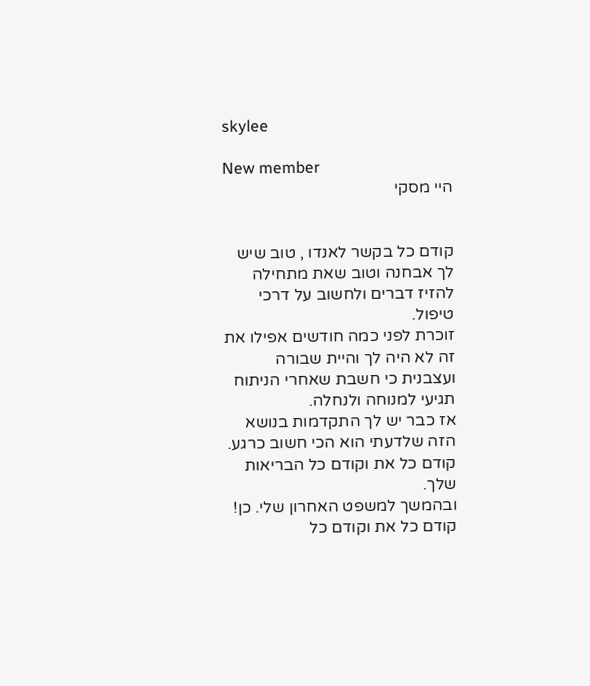skylee

New member
היי מסקי


קודם כל בקשר לאנדו , טוב שיש לך אבחנה וטוב שאת מתחילה להזיז דברים ולחשוב על דרכי טיפול.
זוכרת לפני כמה חודשים אפילו את זה לא היה לך והיית שבורה ועצבנית כי חשבת שאחרי הניתוח תגיעי למנוחה ולנחלה.
אז כבר יש לך התקדמות בנושא הזה שלדעתי הוא הכי חשוב כרגע. קודם כל את וקודם כל הבריאות שלך.
ובהמשך למשפט האחרון שלי. כן! קודם כל את וקודם כל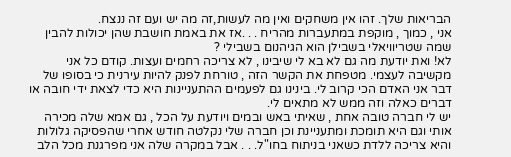הבריאות שלך. זהו אין משחקים ואין מה לעשות,זה מה יש ועם זה ננצח.
אני , כמוך , מוקפת במתעברות מהריח . . .אז את באמת חושבת שהן יכולות להבין שמה שטריוויאלי בשבילן הוא הגיהנום בשבילי ?
לא! ואת יודעת מה גם לא בא לי שיבינו , לא צריכה רחמים ועצות. קודם כל אני מקשיבה לעצמי. מטפחת את הקשר הזה , טורחת לפנק להיות עירנית כי בסופו של דבר אני האדם הכי קרוב לי. בינינו גם לפעמים ההתעניינות היא כדי לצאת ידי חובה או דברים כאלה וזה ממש לא מתאים לי.
יש לי חברה טובה אחת , שאיתי באש ובמים ויודעת על הכל , גם אמא שלה מכירה אותי וגם היא תומכת ומתעניינת וכן חברה שלי נקלטה חודש אחרי שהפסיקה גלולות והיא צריכה ללדת כשאני בניתוח בחו"ל. . . אבל במקרה שלה אני מפרגנת מכל הלב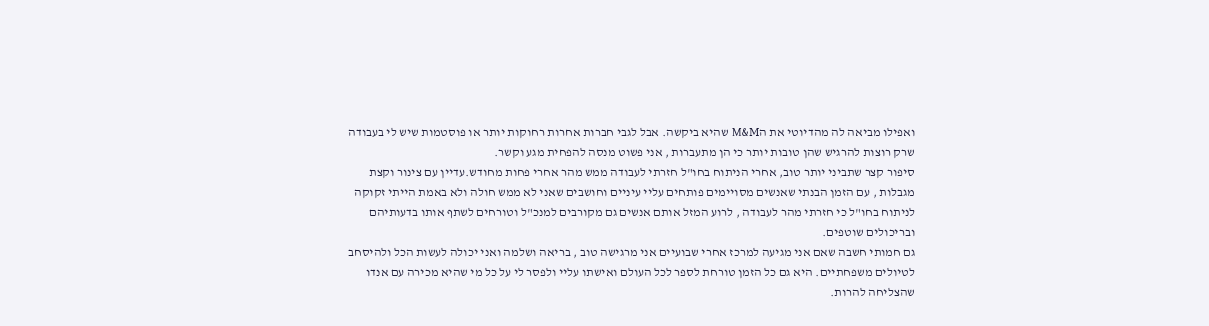ואפילו מביאה לה מהדיוטי את הM&M שהיא ביקשה. אבל לגבי חברות אחרות רחוקות יותר או פוסטמות שיש לי בעבודה שרק רוצות להרגיש שהן טובות יותר כי הן מתעברות , אני פשוט מנסה להפחית מגע וקשר.
סיפור קצר שתביני יותר טוב, אחרי הניתוח בחו"ל חזרתי לעבודה ממש מהר אחרי פחות מחודש.עדיין עם צינור וקצת מגבלות , עם הזמן הבנתי שאנשים מסויימים פותחים עליי עיניים וחושבים שאני לא ממש חולה ולא באמת הייתי זקוקה לניתוח בחו"ל כי חזרתי מהר לעבודה , לרוע המזל אותם אנשים גם מקורבים למנכ"ל וטורחים לשתף אותו בדעותיהם ובריכולים שוטפים.
גם חמותי חשבה שאם אני מגיעה למרכז אחרי שבועיים אני מרגישה טוב , בריאה ושלמה ואני יכולה לעשות הכל ולהיסחב לטיולים משפחתיים. היא גם כל הזמן טורחת לספר לכל העולם ואישתו עליי ולפסר לי על כל מי שהיא מכירה עם אנדו שהצליחה להרות.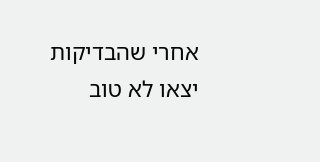אחרי שהבדיקות יצאו לא טוב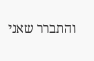והתברר שאני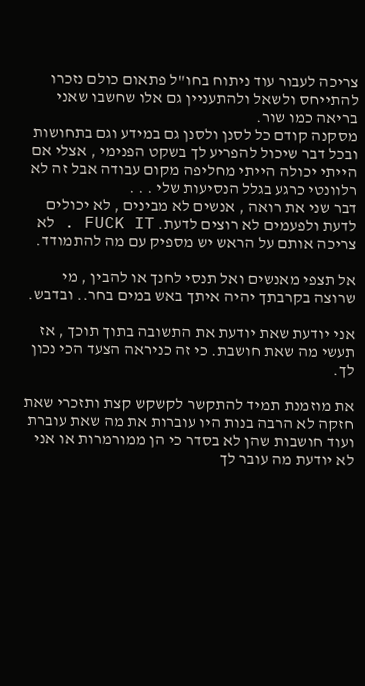צריכה לעבור עוד ניתוח בחו"ל פתאום כולם נזכרו להתייחס ולשאל ולהתעניין גם אלו שחשבו שאני בריאה כמו שור.
מסקנה קודם כל לסנן ולסנן גם במידע וגם בתחושות ובכל דבר שיכול להפריע לך בשקט הפנימי , אצלי אם הייתי יכולה הייתי מחליפה מקום עבודה אבל זה לא רלוונטי כרגע בגלל הנסיעות שלי . . .
דבר שני את רואה , אנשים לא מבינים , לא יכולים לדעת ולפעמים לא רוצים לדעת. FUCK IT . לא צריכה אותם על הראש יש מספיק עם מה להתמודד.

אל תצפי מאנשים ואל תנסי לחנך או להבין , מי שרוצה בקרבתך יהיה איתך באש במים בחר.. ובדבש.

אני יודעת שאת יודעת את התשובה בתוך תוכך , אז תעשי מה שאת חושבת. כי זה כניראה הצעד הכי נכון לך.

את מוזמנת תמיד להתקשר לקשקש קצת ותזכרי שאת חזקה לא הרבה בנות היו עוברות את מה שאת עוברת ועוד חושבות שהן לא בסדר כי הן ממורמרות או אני לא יודעת מה עובר לך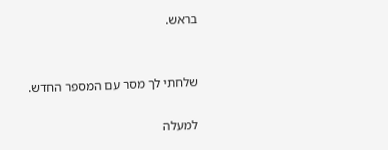בראש.


שלחתי לך מסר עם המספר החדש.

למעלה